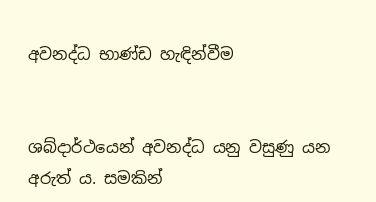අවනද්ධ භාණ්ඩ හැඳින්වීම


ශබ්දාර්ථයෙන් අවනද්ධ යනු වසුණු යන අරුත් ය. සමකින්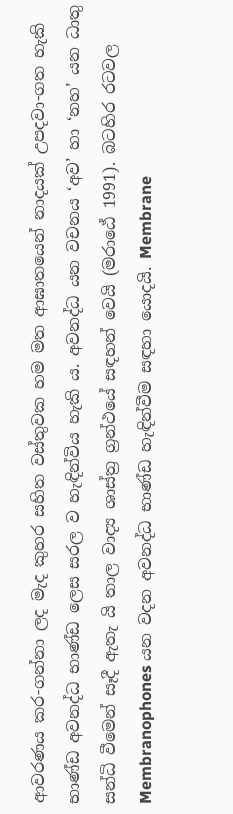ආවරණය කර-ගන්නා ලද මැද කුහර සහිත වස්තුවක හම මත ආඝාතයෙන් නාදයක් උපදවා-ගත හැකි භාණ්ඩ අවනද්ධ භාණ්ඩ ලෙස සරල ව හැඳින්විය හැකි ය. අවනද්ධ යන වචනය ‘අව’ හා ‘නහ’ යන ධාතු සන්ධි වීමෙන් සෑදී ඇතැ යි තාල වාද්‍ය ශාස්ත්‍ර ග්‍රන්ථයේ සඳහන් වෙයි (මරාඨේ 1991). බටහිර රටවල Membranophones යන වදන අවනද්ධ භාණ්ඩ හැඳින්වීම සඳහා යොදයි. Membrane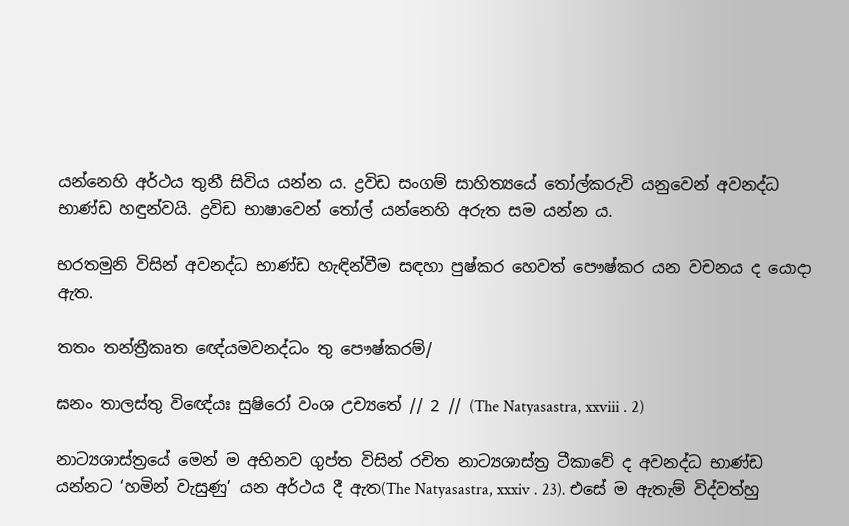යන්නෙහි අර්ථය තුනී සිවිය යන්න ය. ද්‍රවිඩ සංගම් සාහිත්‍යයේ තෝල්කරුවි යනුවෙන් අවනද්ධ භාණ්ඩ හඳුන්වයි. ද්‍රවිඩ භාෂාවෙන් තෝල් යන්නෙහි අරුත සම යන්න ය.

භරතමුනි විසින් අවනද්ධ භාණ්ඩ හැඳින්වීම සඳහා පුෂ්කර හෙවත් පෞෂ්කර යන වචනය ද යොදා ඇත.

තතං තන්ත්‍රීකෘත ඥේයමවනද්ධං තු පෞෂ්කරම්/

ඝනං තාලස්තු විඥේයඃ සුෂිරෝ වංශ උච්‍යතේ // 2 // (The Natyasastra, xxviii . 2)

නාට්‍යශාස්ත්‍රයේ මෙන් ම අභිනව ගුප්ත විසින් රචිත නාට්‍යශාස්ත්‍ර ටීකාවේ ද අවනද්ධ භාණ්ඩ යන්නට ‘හමින් වැසුණු’ යන අර්ථය දී ඇත(The Natyasastra, xxxiv . 23). එසේ ම ඇතැම් විද්වත්හු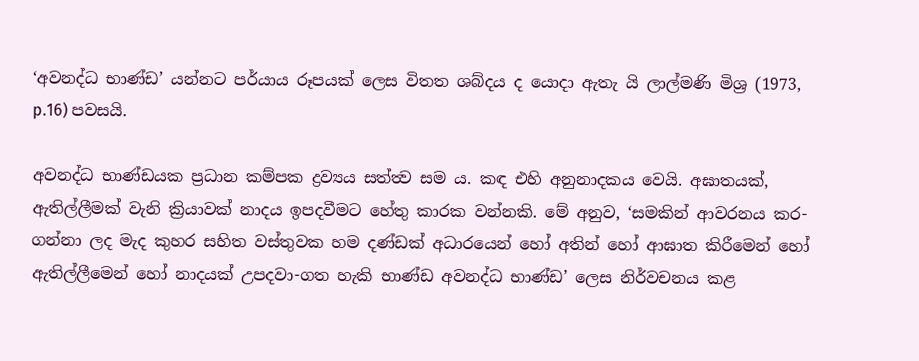‘අවනද්ධ භාණ්ඩ’ යන්නට පර්යාය රූපයක් ලෙස විතත ශබ්දය ද යොදා ඇතැ යි ලාල්මණි මිශ්‍ර (1973, p.16) පවසයි.

අවනද්ධ භාණ්ඩයක ප්‍රධාන කම්පක ද්‍රව්‍යය සත්ත්‍ව සම ය. කඳ එහි අනුනාදකය වෙයි. අඝාතයක්, ඇතිල්ලීමක් වැනි ක්‍රියාවක් නාදය ඉපදවීමට හේතු කාරක වන්නකි. මේ අනුව, ‘සමකින් ආවරනය කර-ගන්නා ලද මැද කුහර සහිත වස්තුවක හම දණ්ඩක් අධාරයෙන් හෝ අතින් හෝ ආඝාත කිරීමෙන් හෝ ඇතිල්ලීමෙන් හෝ නාදයක් උපදවා-ගත හැකි භාණ්ඩ අවනද්ධ භාණ්ඩ’ ලෙස නිර්වචනය කළ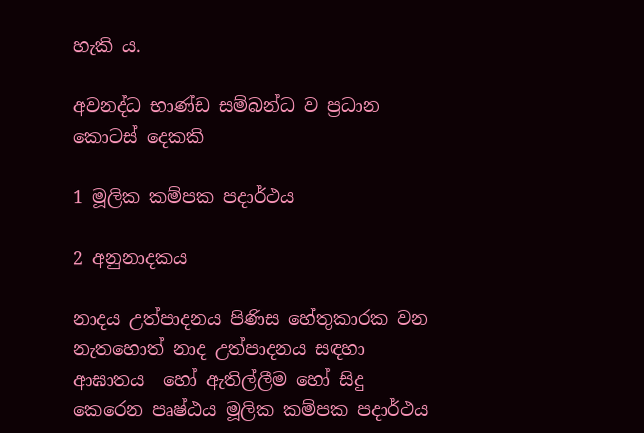හැකි ය.

අවනද්ධ භාණ්ඩ සම්බන්ධ ව ප්‍රධාන කොටස් දෙකකි

1 මූලික කම්පක පදාර්ථය

2 අනුනාදකය

නාදය උත්පාදනය පිණිස හේතුකාරක වන නැතහොත් නාද උත්පාදනය සඳහා ආඝාතය  හෝ ඇතිල්ලීම හෝ සිදු කෙරෙන පෘෂ්ඨය මූලික කම්පක පදාර්ථය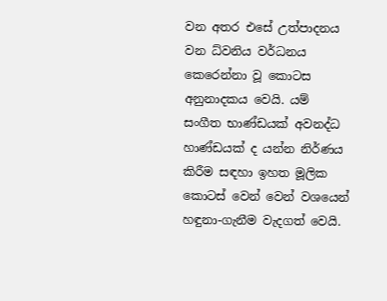වන අතර එසේ උත්පාදනය වන ධ්වනිය වර්ධනය කෙරෙන්නා වූ කොටස අනුනාදකය වෙයි. යම් සංගීත භාණ්ඩයක් අවනද්ධ හාණ්ඩයක් ද යන්න නිර්ණය කිරීම සඳහා ඉහත මූලික කොටස් වෙන් වෙන් වශයෙන් හඳුනා-ගැනීම වැදගත් වෙයි.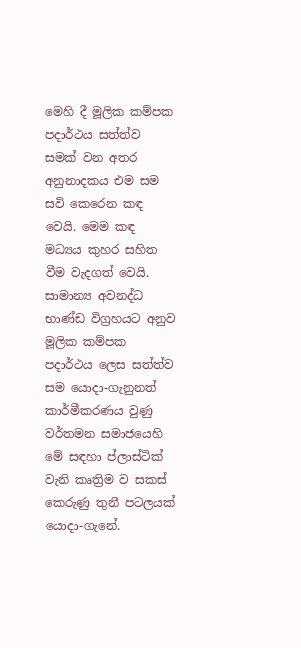මෙහි දී මූලික කම්පක පදාර්ථය සත්ත්ව සමක් වන අතර අනුනාදකය එම සම සවි කෙරෙන කඳ වෙයි. මෙම කඳ මධ්‍යය කුහර සහිත වීම වැදගත් වෙයි. සාමාන්‍ය අවනද්ධ භාණ්ඩ විග්‍රහයට අනුව මූලික කම්පක පදාර්ථය ලෙස සත්ත්ව සම යොදා-ගැනුනත් කාර්මීකරණය වුණු වර්තමන සමාජයෙහි මේ සඳහා ප්ලාස්ටික් වැනි කෘත්‍රිම ව සකස් කෙරුණු තුනී පටලයක් යොදා-ගැනේ.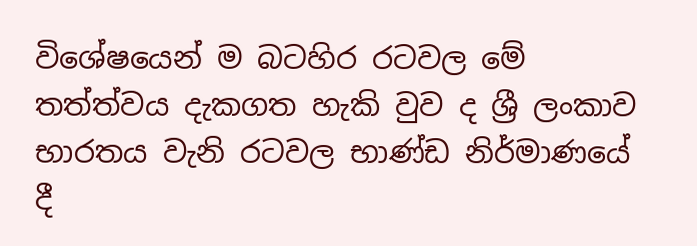විශේෂයෙන් ම බටහිර රටවල මේ තත්ත්වය දැකගත හැකි වුව ද ශ්‍රී ලංකාව භාරතය වැනි රටවල භාණ්ඩ නිර්මාණයේ දී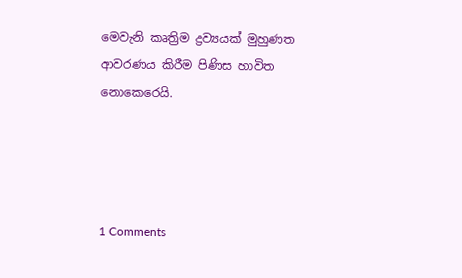මෙවැනි කෘත්‍රිම ද්‍රව්‍යයක් මුහුණත ආවරණය කිරීම පිණිස හාවිත නොකෙරෙයි.




1 Comments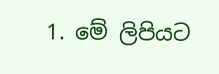1. මේ ලිපියට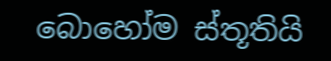බොහෝම ස්තූතියි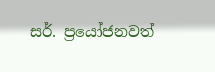සර්. ප්‍රයෝජනවත්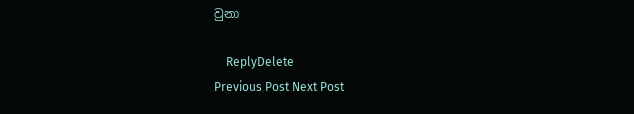වුනා

    ReplyDelete
Previous Post Next Post